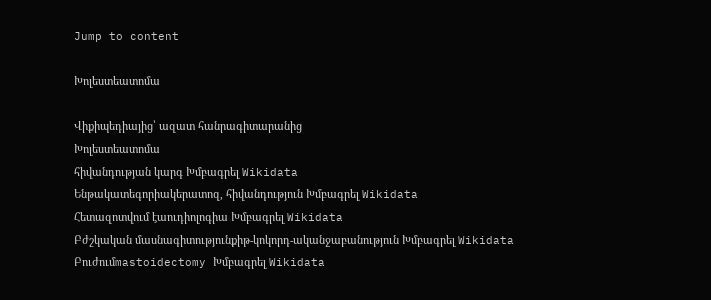Jump to content

Խոլեստեատոմա

Վիքիպեդիայից՝ ազատ հանրագիտարանից
Խոլեստեատոմա
հիվանդության կարգ Խմբագրել Wikidata
Ենթակատեգորիակերատոզ, հիվանդություն Խմբագրել Wikidata
Հետազոտվում էաուդիոլոգիա Խմբագրել Wikidata
Բժշկական մասնագիտությունքիթ-կոկորդ-ականջաբանություն Խմբագրել Wikidata
Բուժումmastoidectomy Խմբագրել Wikidata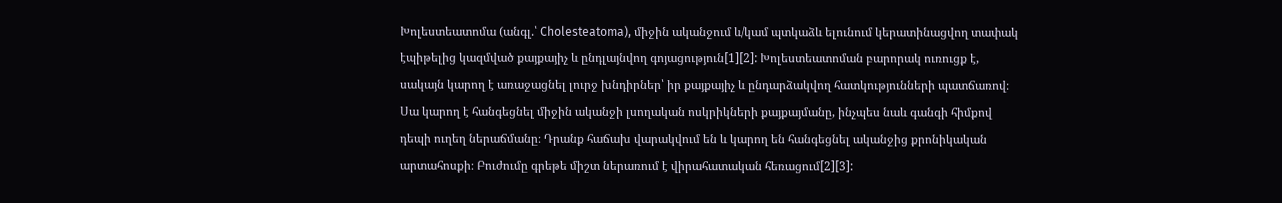Խոլեստեատոմա (անգլ.՝ Cholesteatoma), միջին ականջում և/կամ պտկաձև ելունում կերատինացվող տափակ էպիթելից կազմված քայքայիչ և ընդլայնվող գոյացություն[1][2]: Խոլեստեատոման բարորակ ուռուցք է, սակայն կարող է առաջացնել լուրջ խնդիրներ՝ իր քայքայիչ և ընդարձակվող հատկությունների պատճառով։ Սա կարող է հանգեցնել միջին ականջի լսողական ոսկրիկների քայքայմանը, ինչպես նաև գանգի հիմքով դեպի ուղեղ ներաճմանը։ Դրանք հաճախ վարակվում են և կարող են հանգեցնել ականջից քրոնիկական արտահոսքի։ Բուժումը գրեթե միշտ ներառում է վիրահատական հեռացում[2][3]: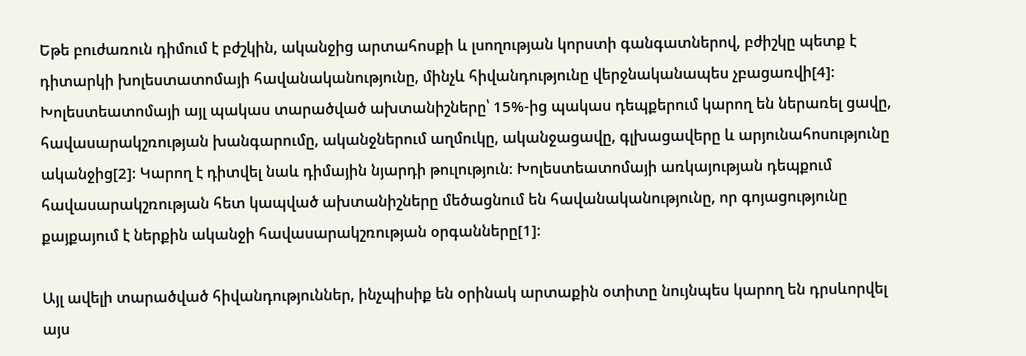Եթե բուժառուն դիմում է բժշկին, ականջից արտահոսքի և լսողության կորստի գանգատներով, բժիշկը պետք է դիտարկի խոլեստատոմայի հավանականությունը, մինչև հիվանդությունը վերջնականապես չբացառվի[4]: Խոլեստեատոմայի այլ պակաս տարածված ախտանիշները՝ 15%-ից պակաս դեպքերում կարող են ներառել ցավը, հավասարակշռության խանգարումը, ականջներում աղմուկը, ականջացավը, գլխացավերը և արյունահոսությունը ականջից[2]: Կարող է դիտվել նաև դիմային նյարդի թուլություն։ Խոլեստեատոմայի առկայության դեպքում հավասարակշռության հետ կապված ախտանիշները մեծացնում են հավանականությունը, որ գոյացությունը քայքայում է ներքին ականջի հավասարակշռության օրգանները[1]:

Այլ ավելի տարածված հիվանդություններ, ինչպիսիք են օրինակ արտաքին օտիտը նույնպես կարող են դրսևորվել այս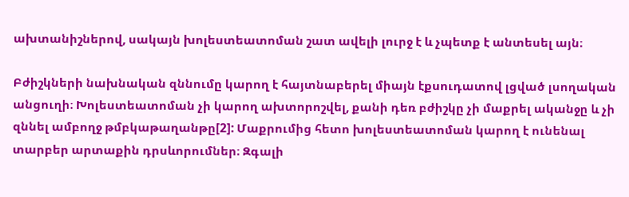ախտանիշներով, սակայն խոլեստեատոման շատ ավելի լուրջ է և չպետք է անտեսել այն։

Բժիշկների նախնական զննումը կարող է հայտնաբերել միայն էքսուդատով լցված լսողական անցուղի։ Խոլեստեատոման չի կարող ախտորոշվել, քանի դեռ բժիշկը չի մաքրել ականջը և չի զննել ամբողջ թմբկաթաղանթը[2]: Մաքրումից հետո խոլեստեատոման կարող է ունենալ տարբեր արտաքին դրսևորումներ։ Զգալի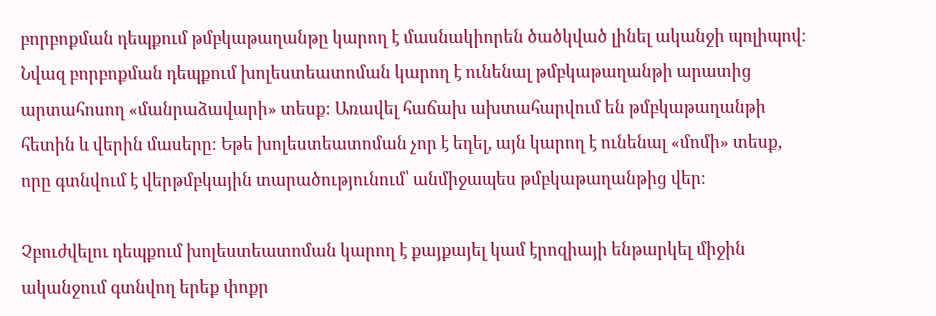բորբոքման դեպքում թմբկաթաղանթը կարող է մասնակիորեն ծածկված լինել ականջի պոլիպով։ Նվազ բորբոքման դեպքում խոլեստեատոման կարող է ունենալ թմբկաթաղանթի արատից արտահոսող «մանրաձավարի» տեսք։ Առավել հաճախ ախտահարվում են թմբկաթաղանթի հետին և վերին մասերը։ Եթե խոլեստեատոման չոր է եղել, այն կարող է ունենալ «մոմի» տեսք, որը գտնվում է վերթմբկային տարածությունում՝ անմիջապես թմբկաթաղանթից վեր։

Չբուժվելու դեպքում խոլեստեատոման կարող է քայքայել կամ էրոզիայի ենթարկել միջին ականջում գտնվող երեք փոքր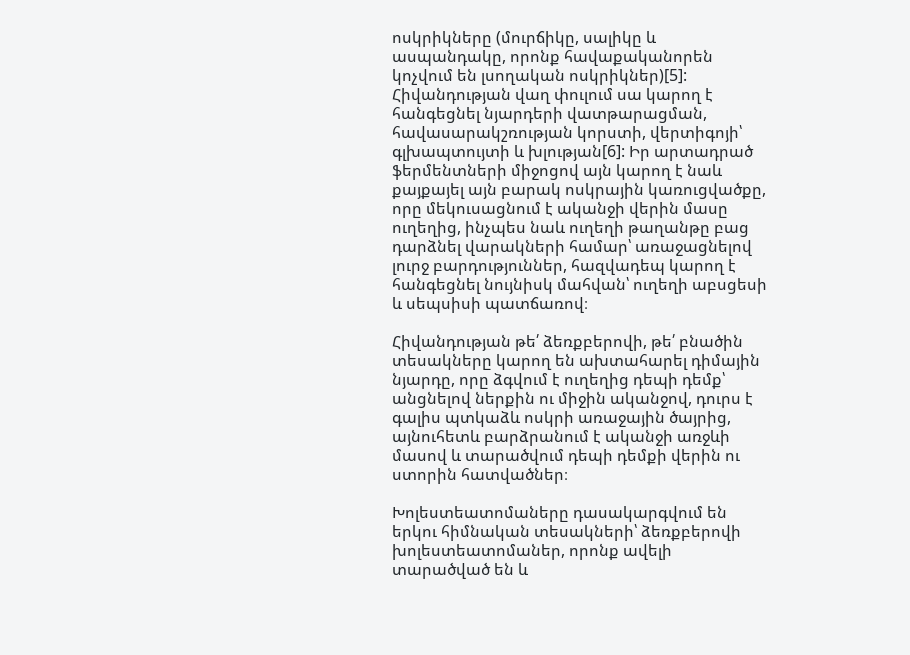ոսկրիկները (մուրճիկը, սալիկը և ասպանդակը, որոնք հավաքականորեն կոչվում են լսողական ոսկրիկներ)[5]: Հիվանդության վաղ փուլում սա կարող է հանգեցնել նյարդերի վատթարացման, հավասարակշռության կորստի, վերտիգոյի՝ գլխապտույտի և խլության[6]: Իր արտադրած ֆերմենտների միջոցով այն կարող է նաև քայքայել այն բարակ ոսկրային կառուցվածքը, որը մեկուսացնում է ականջի վերին մասը ուղեղից, ինչպես նաև ուղեղի թաղանթը բաց դարձնել վարակների համար՝ առաջացնելով լուրջ բարդություններ, հազվադեպ կարող է հանգեցնել նույնիսկ մահվան՝ ուղեղի աբսցեսի և սեպսիսի պատճառով։

Հիվանդության թե՛ ձեռքբերովի, թե՛ բնածին տեսակները կարող են ախտահարել դիմային նյարդը, որը ձգվում է ուղեղից դեպի դեմք՝ անցնելով ներքին ու միջին ականջով, դուրս է գալիս պտկաձև ոսկրի առաջային ծայրից, այնուհետև բարձրանում է ականջի առջևի մասով և տարածվում դեպի դեմքի վերին ու ստորին հատվածներ։

Խոլեստեատոմաները դասակարգվում են երկու հիմնական տեսակների՝ ձեռքբերովի խոլեստեատոմաներ, որոնք ավելի տարածված են և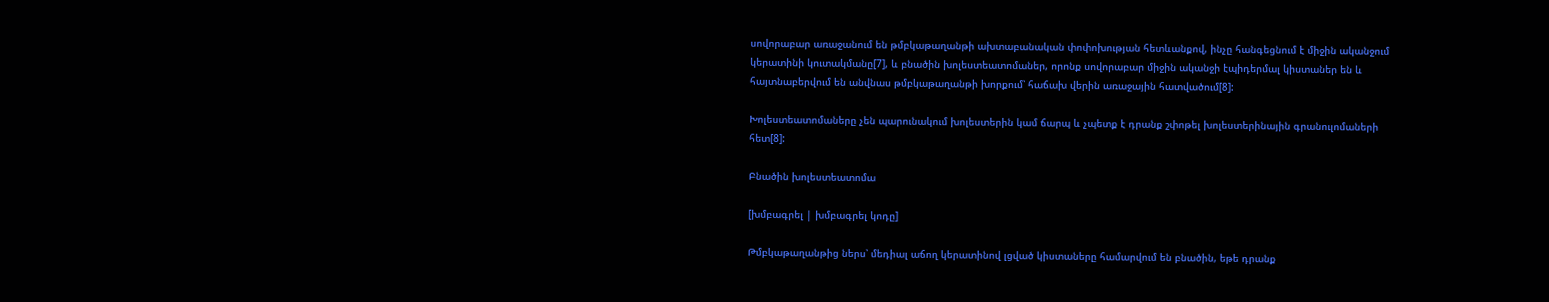սովորաբար առաջանում են թմբկաթաղանթի ախտաբանական փոփոխության հետևանքով, ինչը հանգեցնում է միջին ականջում կերատինի կուտակմանը[7], և բնածին խոլեստեատոմաներ, որոնք սովորաբար միջին ականջի էպիդերմալ կիստաներ են և հայտնաբերվում են անվնաս թմբկաթաղանթի խորքում՝ հաճախ վերին առաջային հատվածում[8]:

Խոլեստեատոմաները չեն պարունակում խոլեստերին կամ ճարպ և չպետք է դրանք շփոթել խոլեստերինային գրանուլոմաների հետ[8]:

Բնածին խոլեստեատոմա

[խմբագրել | խմբագրել կոդը]

Թմբկաթաղանթից ներս՝ մեդիալ աճող կերատինով լցված կիստաները համարվում են բնածին, եթե դրանք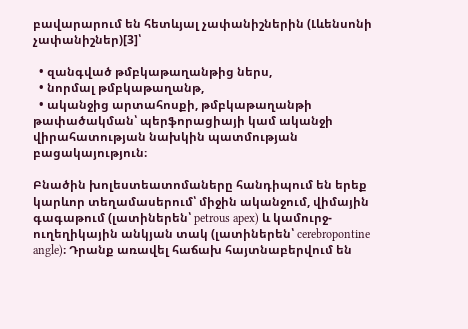բավարարում են հետևյալ չափանիշներին (Լևենսոնի չափանիշներ)[3]՝

  • զանգված թմբկաթաղանթից ներս,
  • նորմալ թմբկաթաղանթ,
  • ականջից արտահոսքի, թմբկաթաղանթի թափածակման՝ պերֆորացիայի կամ ականջի վիրահատության նախկին պատմության բացակայություն։

Բնածին խոլեստեատոմաները հանդիպում են երեք կարևոր տեղամասերում՝ միջին ականջում, վիմային գագաթում (լատիներեն՝ petrous apex) և կամուրջ-ուղեղիկային անկյան տակ (լատիներեն՝ cerebropontine angle)։ Դրանք առավել հաճախ հայտնաբերվում են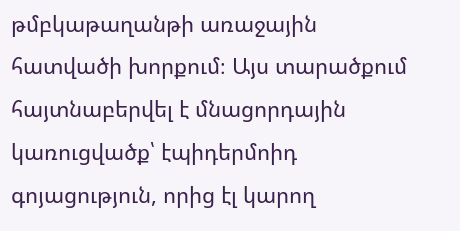թմբկաթաղանթի առաջային հատվածի խորքում։ Այս տարածքում հայտնաբերվել է մնացորդային կառուցվածք՝ էպիդերմոիդ գոյացություն, որից էլ կարող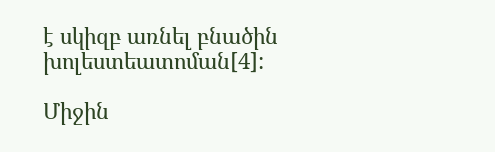է սկիզբ առնել բնածին խոլեստեատոման[4]:

Միջին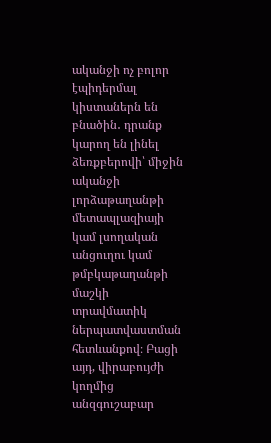ականջի ոչ բոլոր էպիդերմալ կիստաներն են բնածին․ դրանք կարող են լինել ձեռքբերովի՝ միջին ականջի լորձաթաղանթի մետապլազիայի կամ լսողական անցուղու կամ թմբկաթաղանթի մաշկի տրավմատիկ ներպատվաստման հետևանքով։ Բացի այդ, վիրաբույժի կողմից անզգուշաբար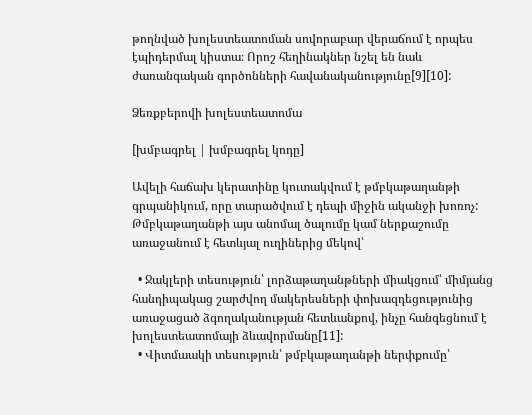թողնված խոլեստեատոման սովորաբար վերաճում է որպես էպիդերմալ կիստա։ Որոշ հեղինակներ նշել են նաև ժառանգական գործոնների հավանականությունը[9][10]:

Ձեռքբերովի խոլեստեատոմա

[խմբագրել | խմբագրել կոդը]

Ավելի հաճախ կերատինը կուտակվում է թմբկաթաղանթի գրպանիկում, որը տարածվում է դեպի միջին ականջի խոռոչ: Թմբկաթաղանթի այս անոմալ ծալումը կամ ներքաշումը առաջանում է հետևյալ ուղիներից մեկով՝

  • Ջակլերի տեսություն՝ լորձաթաղանթների միակցում՝ միմյանց հանդիպակաց շարժվող մակերեսների փոխազդեցությունից առաջացած ձգողականության հետևանքով, ինչը հանգեցնում է խոլեստեատոմայի ձևավորմանը[11]:
  • Վիտմաակի տեսություն՝ թմբկաթաղանթի ներփքումը՝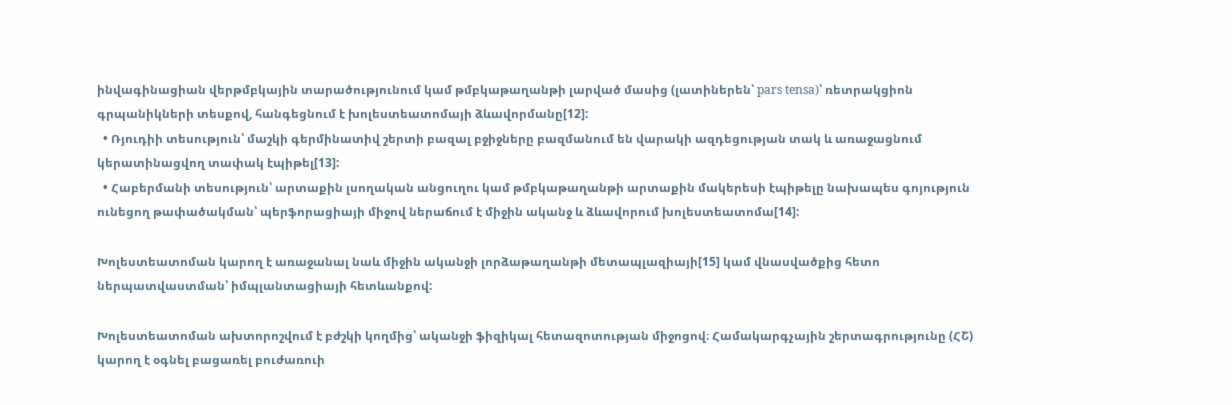ինվագինացիան վերթմբկային տարածությունում կամ թմբկաթաղանթի լարված մասից (լատիներեն՝ pars tensa)՝ ռետրակցիոն գրպանիկների տեսքով, հանգեցնում է խոլեստեատոմայի ձևավորմանը[12]:
  • Ռյուդիի տեսություն՝ մաշկի գերմինատիվ շերտի բազալ բջիջները բազմանում են վարակի ազդեցության տակ և առաջացնում կերատինացվող տափակ էպիթել[13]:
  • Հաբերմանի տեսություն՝ արտաքին լսողական անցուղու կամ թմբկաթաղանթի արտաքին մակերեսի էպիթելը նախապես գոյություն ունեցող թափածակման՝ պերֆորացիայի միջով ներաճում է միջին ականջ և ձևավորում խոլեստեատոմա[14]:

Խոլեստեատոման կարող է առաջանալ նաև միջին ականջի լորձաթաղանթի մետապլազիայի[15] կամ վնասվածքից հետո ներպատվաստման՝ իմպլանտացիայի հետևանքով:

Խոլեստեատոման ախտորոշվում է բժշկի կողմից՝ ականջի ֆիզիկալ հետազոտության միջոցով։ Համակարգչային շերտագրությունը (ՀՇ) կարող է օգնել բացառել բուժառուի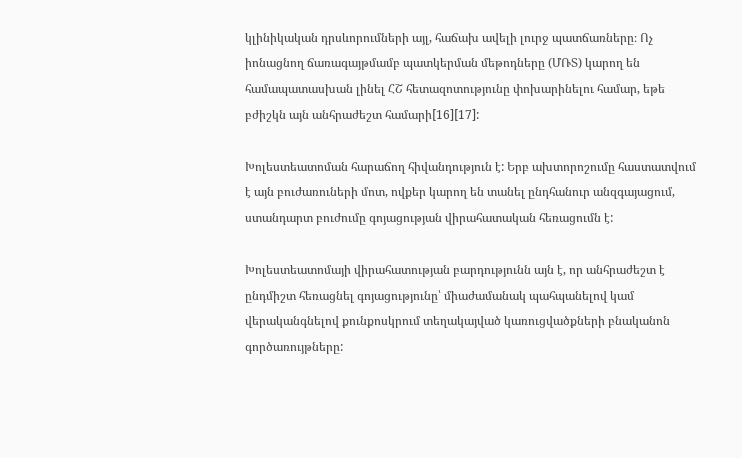կլինիկական դրսևորումների այլ, հաճախ ավելի լուրջ պատճառները։ Ոչ իոնացնող ճառագայթմամբ պատկերման մեթոդները (ՄՌՏ) կարող են համապատասխան լինել ՀՇ հետազոտությունը փոխարինելու համար, եթե բժիշկն այն անհրաժեշտ համարի[16][17]:

Խոլեստեատոման հարաճող հիվանդություն է: Երբ ախտորոշումը հաստատվում է այն բուժառուների մոտ, ովքեր կարող են տանել ընդհանուր անզգայացում, ստանդարտ բուժումը գոյացության վիրահատական հեռացումն է:

Խոլեստեատոմայի վիրահատության բարդությունն այն է, որ անհրաժեշտ է ընդմիշտ հեռացնել գոյացությունը՝ միաժամանակ պահպանելով կամ վերականգնելով քունքոսկրում տեղակայված կառուցվածքների բնականոն գործառույթները: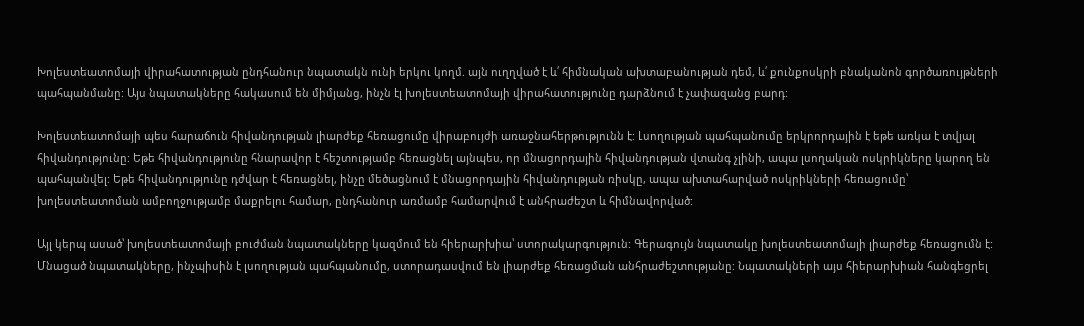Խոլեստեատոմայի վիրահատության ընդհանուր նպատակն ունի երկու կողմ. այն ուղղված է և՛ հիմնական ախտաբանության դեմ, և՛ քունքոսկրի բնականոն գործառույթների պահպանմանը: Այս նպատակները հակասում են միմյանց, ինչն էլ խոլեստեատոմայի վիրահատությունը դարձնում է չափազանց բարդ:

Խոլեստեատոմայի պես հարաճուն հիվանդության լիարժեք հեռացումը վիրաբույժի առաջնահերթությունն է: Լսողության պահպանումը երկրորդային է եթե առկա է տվյալ հիվանդությունը: Եթե հիվանդությունը հնարավոր է հեշտությամբ հեռացնել այնպես, որ մնացորդային հիվանդության վտանգ չլինի, ապա լսողական ոսկրիկները կարող են պահպանվել: Եթե հիվանդությունը դժվար է հեռացնել, ինչը մեծացնում է մնացորդային հիվանդության ռիսկը, ապա ախտահարված ոսկրիկների հեռացումը՝ խոլեստեատոման ամբողջությամբ մաքրելու համար, ընդհանուր առմամբ համարվում է անհրաժեշտ և հիմնավորված:

Այլ կերպ ասած՝ խոլեստեատոմայի բուժման նպատակները կազմում են հիերարխիա՝ ստորակարգություն: Գերագույն նպատակը խոլեստեատոմայի լիարժեք հեռացումն է: Մնացած նպատակները, ինչպիսին է լսողության պահպանումը, ստորադասվում են լիարժեք հեռացման անհրաժեշտությանը: Նպատակների այս հիերարխիան հանգեցրել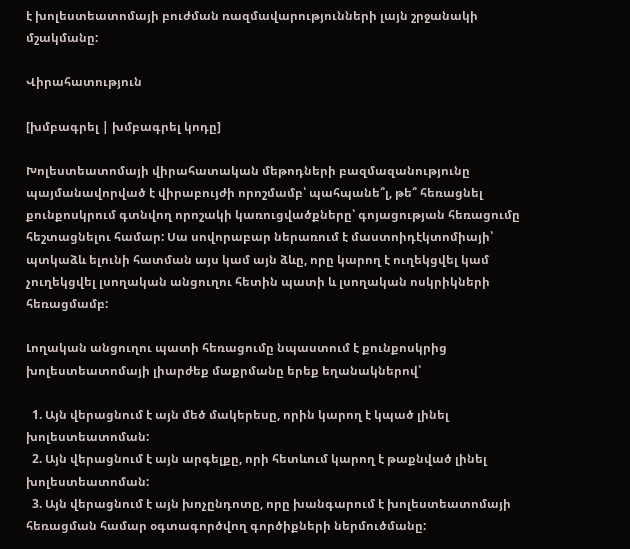է խոլեստեատոմայի բուժման ռազմավարությունների լայն շրջանակի մշակմանը:

Վիրահատություն

[խմբագրել | խմբագրել կոդը]

Խոլեստեատոմայի վիրահատական մեթոդների բազմազանությունը պայմանավորված է վիրաբույժի որոշմամբ՝ պահպանե՞լ, թե՞ հեռացնել քունքոսկրում գտնվող որոշակի կառուցվածքները՝ գոյացության հեռացումը հեշտացնելու համար: Սա սովորաբար ներառում է մաստոիդէկտոմիայի՝ պտկաձև ելունի հատման այս կամ այն ձևը, որը կարող է ուղեկցվել կամ չուղեկցվել լսողական անցուղու հետին պատի և լսողական ոսկրիկների հեռացմամբ:

Լողական անցուղու պատի հեռացումը նպաստում է քունքոսկրից խոլեստեատոմայի լիարժեք մաքրմանը երեք եղանակներով՝

  1. Այն վերացնում է այն մեծ մակերեսը, որին կարող է կպած լինել խոլեստեատոման:
  2. Այն վերացնում է այն արգելքը, որի հետևում կարող է թաքնված լինել խոլեստեատոման:
  3. Այն վերացնում է այն խոչընդոտը, որը խանգարում է խոլեստեատոմայի հեռացման համար օգտագործվող գործիքների ներմուծմանը: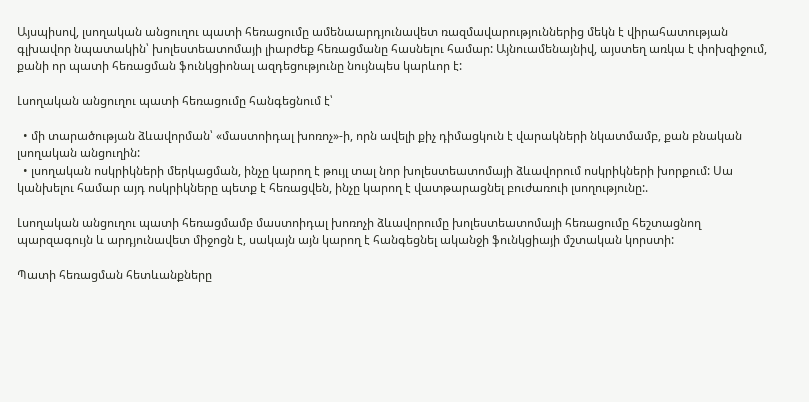Այսպիսով, լսողական անցուղու պատի հեռացումը ամենաարդյունավետ ռազմավարություններից մեկն է վիրահատության գլխավոր նպատակին՝ խոլեստեատոմայի լիարժեք հեռացմանը հասնելու համար: Այնուամենայնիվ, այստեղ առկա է փոխզիջում, քանի որ պատի հեռացման ֆունկցիոնալ ազդեցությունը նույնպես կարևոր է:

Լսողական անցուղու պատի հեռացումը հանգեցնում է՝

  • մի տարածության ձևավորման՝ «մաստոիդալ խոռոչ»-ի, որն ավելի քիչ դիմացկուն է վարակների նկատմամբ, քան բնական լսողական անցուղին:
  • լսողական ոսկրիկների մերկացման, ինչը կարող է թույլ տալ նոր խոլեստեատոմայի ձևավորում ոսկրիկների խորքում: Սա կանխելու համար այդ ոսկրիկները պետք է հեռացվեն, ինչը կարող է վատթարացնել բուժառուի լսողությունը:.

Լսողական անցուղու պատի հեռացմամբ մաստոիդալ խոռոչի ձևավորումը խոլեստեատոմայի հեռացումը հեշտացնող պարզագույն և արդյունավետ միջոցն է, սակայն այն կարող է հանգեցնել ականջի ֆունկցիայի մշտական կորստի:

Պատի հեռացման հետևանքները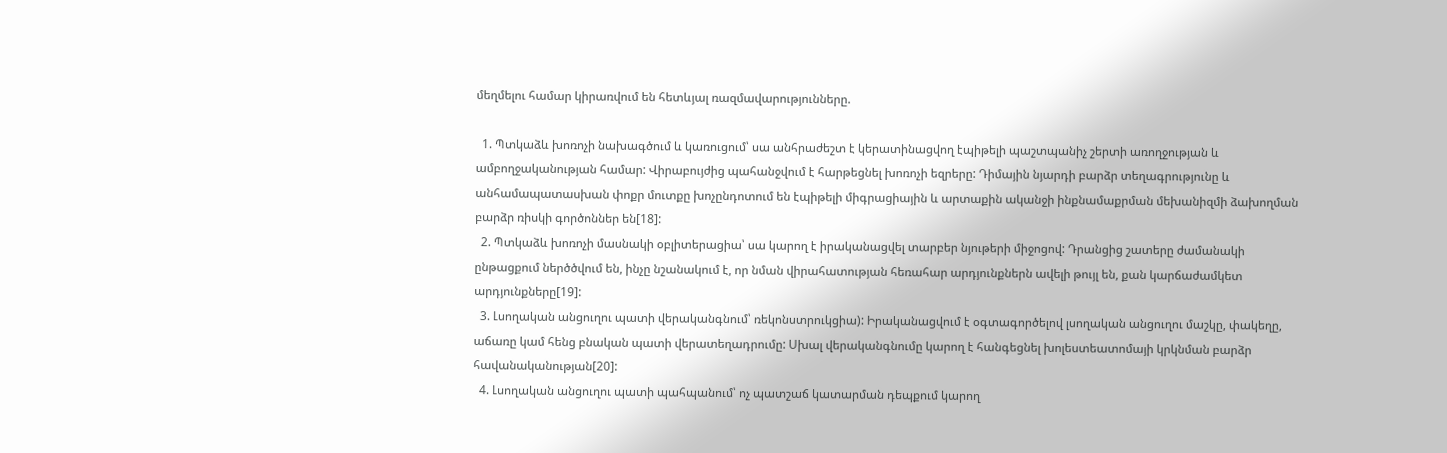մեղմելու համար կիրառվում են հետևյալ ռազմավարությունները.

  1. Պտկաձև խոռոչի նախագծում և կառուցում՝ սա անհրաժեշտ է կերատինացվող էպիթելի պաշտպանիչ շերտի առողջության և ամբողջականության համար: Վիրաբույժից պահանջվում է հարթեցնել խոռոչի եզրերը: Դիմային նյարդի բարձր տեղագրությունը և անհամապատասխան փոքր մուտքը խոչընդոտում են էպիթելի միգրացիային և արտաքին ականջի ինքնամաքրման մեխանիզմի ձախողման բարձր ռիսկի գործոններ են[18]:
  2. Պտկաձև խոռոչի մասնակի օբլիտերացիա՝ սա կարող է իրականացվել տարբեր նյութերի միջոցով: Դրանցից շատերը ժամանակի ընթացքում ներծծվում են, ինչը նշանակում է, որ նման վիրահատության հեռահար արդյունքներն ավելի թույլ են, քան կարճաժամկետ արդյունքները[19]:
  3. Լսողական անցուղու պատի վերականգնում՝ ռեկոնստրուկցիա): Իրականացվում է օգտագործելով լսողական անցուղու մաշկը, փակեղը, աճառը կամ հենց բնական պատի վերատեղադրումը: Սխալ վերականգնումը կարող է հանգեցնել խոլեստեատոմայի կրկնման բարձր հավանականության[20]:
  4. Լսողական անցուղու պատի պահպանում՝ ոչ պատշաճ կատարման դեպքում կարող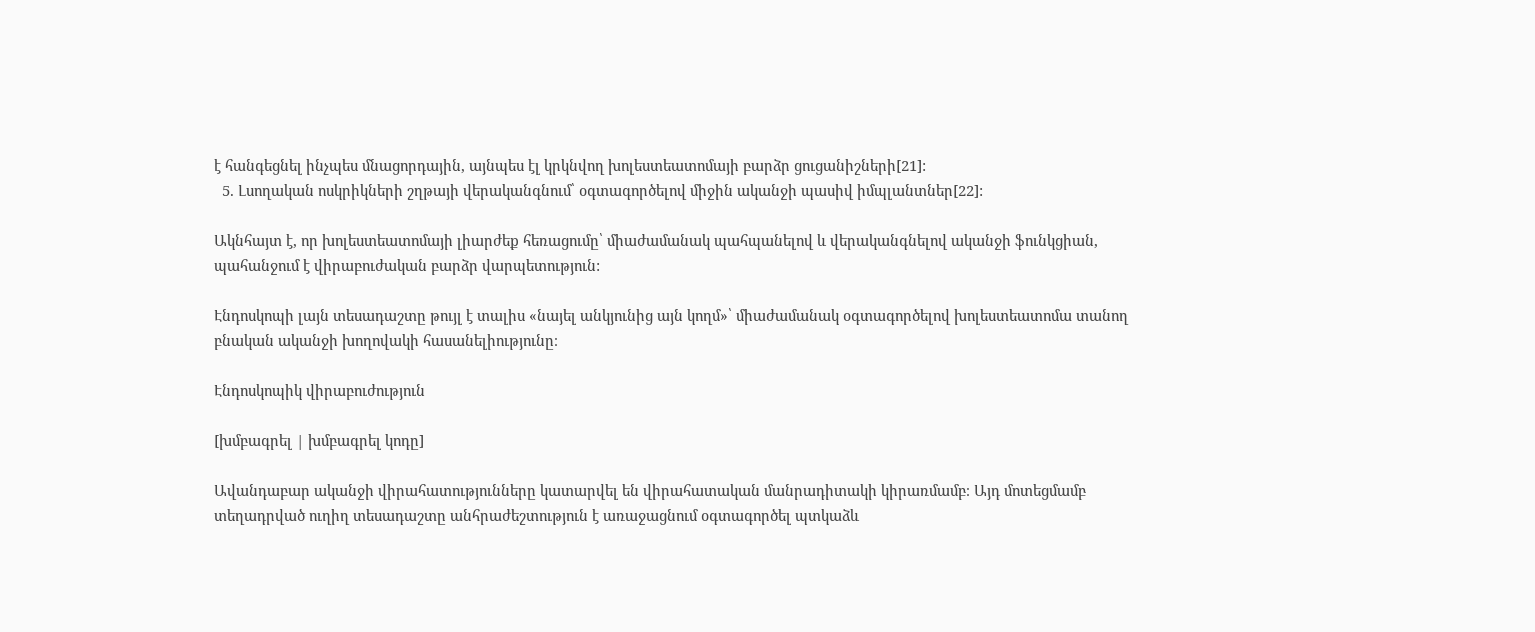է հանգեցնել ինչպես մնացորդային, այնպես էլ կրկնվող խոլեստեատոմայի բարձր ցուցանիշների[21]:
  5. Լսողական ոսկրիկների շղթայի վերականգնում՝ օգտագործելով միջին ականջի պասիվ իմպլանտներ[22]:

Ակնհայտ է, որ խոլեստեատոմայի լիարժեք հեռացումը՝ միաժամանակ պահպանելով և վերականգնելով ականջի ֆունկցիան, պահանջում է վիրաբուժական բարձր վարպետություն:

Էնդոսկոպի լայն տեսադաշտը թույլ է տալիս «նայել անկյունից այն կողմ»՝ միաժամանակ օգտագործելով խոլեստեատոմա տանող բնական ականջի խողովակի հասանելիությունը։

Էնդոսկոպիկ վիրաբուժություն

[խմբագրել | խմբագրել կոդը]

Ավանդաբար ականջի վիրահատությունները կատարվել են վիրահատական մանրադիտակի կիրառմամբ։ Այդ մոտեցմամբ տեղադրված ուղիղ տեսադաշտը անհրաժեշտություն է առաջացնում օգտագործել պտկաձև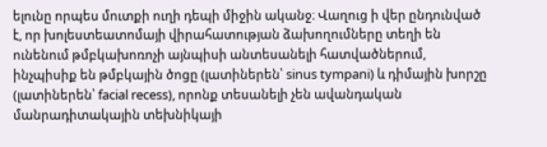ելունը որպես մուտքի ուղի դեպի միջին ականջ։ Վաղուց ի վեր ընդունված է, որ խոլեստեատոմայի վիրահատության ձախողումները տեղի են ունենում թմբկախոռոչի այնպիսի անտեսանելի հատվածներում, ինչպիսիք են թմբկային ծոցը (լատիներեն՝ sinus tympani) և դիմային խորշը (լատիներեն՝ facial recess), որոնք տեսանելի չեն ավանդական մանրադիտակային տեխնիկայի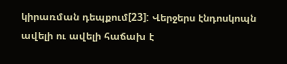կիրառման դեպքում[23]: Վերջերս էնդոսկոպն ավելի ու ավելի հաճախ է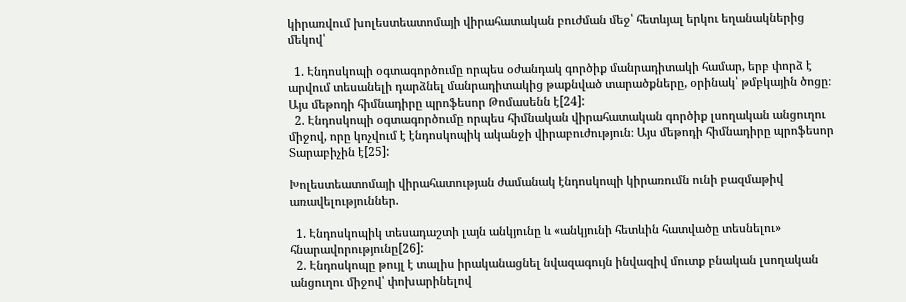կիրառվում խոլեստեատոմայի վիրահատական բուժման մեջ՝ հետևյալ երկու եղանակներից մեկով՝

  1. Էնդոսկոպի օգտագործումը որպես օժանդակ գործիք մանրադիտակի համար, երբ փորձ է արվում տեսանելի դարձնել մանրադիտակից թաքնված տարածքները, օրինակ՝ թմբկային ծոցը։ Այս մեթոդի հիմնադիրը պրոֆեսոր Թոմասենն է[24]:
  2. Էնդոսկոպի օգտագործումը որպես հիմնական վիրահատական գործիք լսողական անցուղու միջով, որը կոչվում է էնդոսկոպիկ ականջի վիրաբուժություն։ Այս մեթոդի հիմնադիրը պրոֆեսոր Տարաբիչին է[25]:

Խոլեստեատոմայի վիրահատության ժամանակ էնդոսկոպի կիրառումն ունի բազմաթիվ առավելություններ.

  1. Էնդոսկոպիկ տեսադաշտի լայն անկյունը և «անկյունի հետևին հատվածը տեսնելու» հնարավորությունը[26]:
  2. Էնդոսկոպը թույլ է տալիս իրականացնել նվազագույն ինվազիվ մուտք բնական լսողական անցուղու միջով՝ փոխարինելով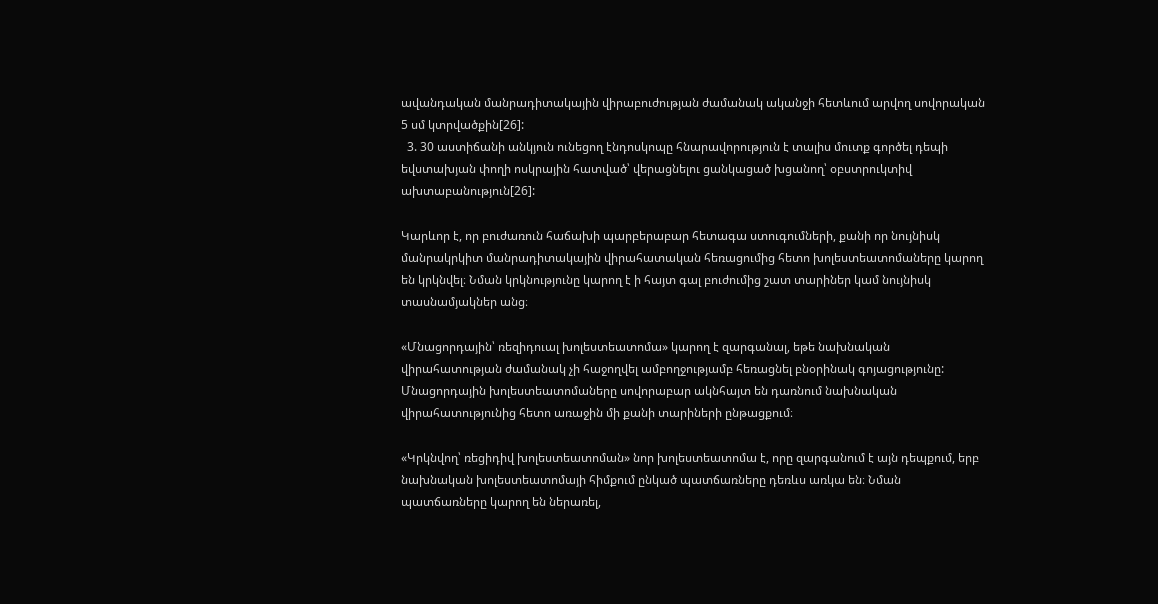ավանդական մանրադիտակային վիրաբուժության ժամանակ ականջի հետևում արվող սովորական 5 սմ կտրվածքին[26]:
  3. 30 աստիճանի անկյուն ունեցող էնդոսկոպը հնարավորություն է տալիս մուտք գործել դեպի եվստախյան փողի ոսկրային հատված՝ վերացնելու ցանկացած խցանող՝ օբստրուկտիվ ախտաբանություն[26]:

Կարևոր է, որ բուժառուն հաճախի պարբերաբար հետագա ստուգումների, քանի որ նույնիսկ մանրակրկիտ մանրադիտակային վիրահատական հեռացումից հետո խոլեստեատոմաները կարող են կրկնվել։ Նման կրկնությունը կարող է ի հայտ գալ բուժումից շատ տարիներ կամ նույնիսկ տասնամյակներ անց։

«Մնացորդային՝ ռեզիդուալ խոլեստեատոմա» կարող է զարգանալ, եթե նախնական վիրահատության ժամանակ չի հաջողվել ամբողջությամբ հեռացնել բնօրինակ գոյացությունը: Մնացորդային խոլեստեատոմաները սովորաբար ակնհայտ են դառնում նախնական վիրահատությունից հետո առաջին մի քանի տարիների ընթացքում։

«Կրկնվող՝ ռեցիդիվ խոլեստեատոման» նոր խոլեստեատոմա է, որը զարգանում է այն դեպքում, երբ նախնական խոլեստեատոմայի հիմքում ընկած պատճառները դեռևս առկա են։ Նման պատճառները կարող են ներառել,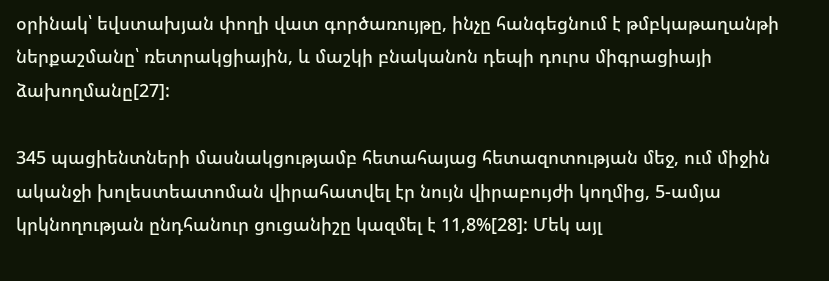օրինակ՝ եվստախյան փողի վատ գործառույթը, ինչը հանգեցնում է թմբկաթաղանթի ներքաշմանը՝ ռետրակցիային, և մաշկի բնականոն դեպի դուրս միգրացիայի ձախողմանը[27]:

345 պացիենտների մասնակցությամբ հետահայաց հետազոտության մեջ, ում միջին ականջի խոլեստեատոման վիրահատվել էր նույն վիրաբույժի կողմից, 5-ամյա կրկնողության ընդհանուր ցուցանիշը կազմել է 11,8%[28]: Մեկ այլ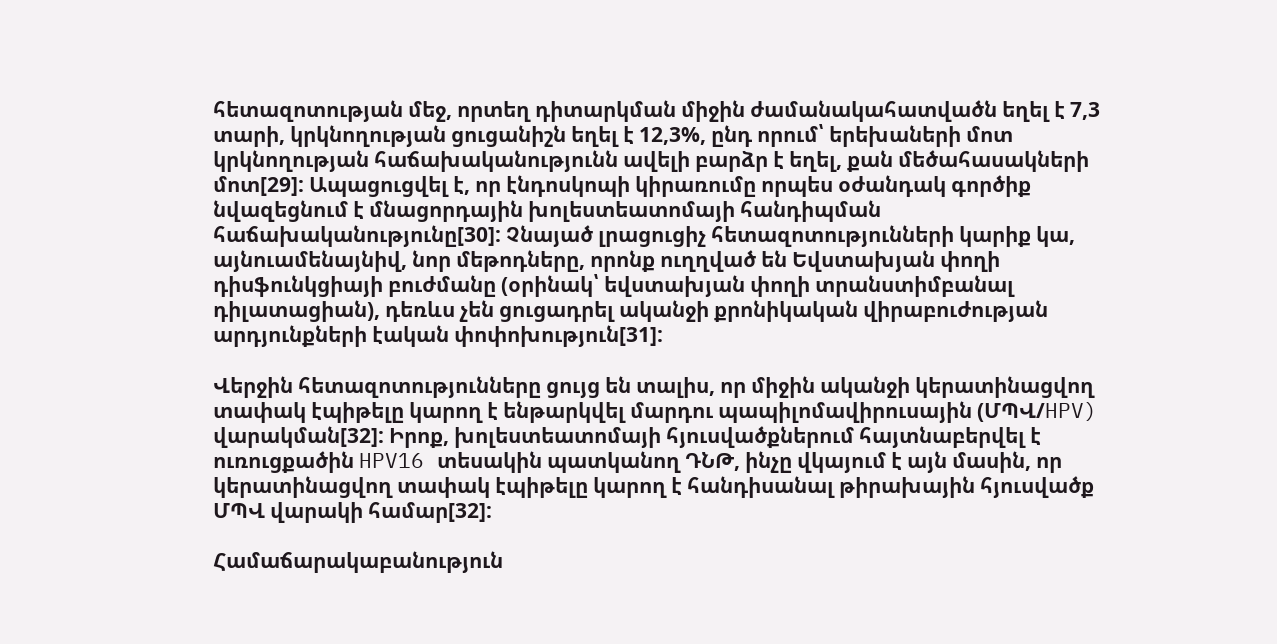հետազոտության մեջ, որտեղ դիտարկման միջին ժամանակահատվածն եղել է 7,3 տարի, կրկնողության ցուցանիշն եղել է 12,3%, ընդ որում՝ երեխաների մոտ կրկնողության հաճախականությունն ավելի բարձր է եղել, քան մեծահասակների մոտ[29]: Ապացուցվել է, որ էնդոսկոպի կիրառումը որպես օժանդակ գործիք նվազեցնում է մնացորդային խոլեստեատոմայի հանդիպման հաճախականությունը[30]: Չնայած լրացուցիչ հետազոտությունների կարիք կա, այնուամենայնիվ, նոր մեթոդները, որոնք ուղղված են Եվստախյան փողի դիսֆունկցիայի բուժմանը (օրինակ՝ եվստախյան փողի տրանստիմբանալ դիլատացիան), դեռևս չեն ցուցադրել ականջի քրոնիկական վիրաբուժության արդյունքների էական փոփոխություն[31]:

Վերջին հետազոտությունները ցույց են տալիս, որ միջին ականջի կերատինացվող տափակ էպիթելը կարող է ենթարկվել մարդու պապիլոմավիրուսային (ՄՊՎ/HPV) վարակման[32]: Իրոք, խոլեստեատոմայի հյուսվածքներում հայտնաբերվել է ուռուցքածին HPV16 տեսակին պատկանող ԴՆԹ, ինչը վկայում է այն մասին, որ կերատինացվող տափակ էպիթելը կարող է հանդիսանալ թիրախային հյուսվածք ՄՊՎ վարակի համար[32]:

Համաճարակաբանություն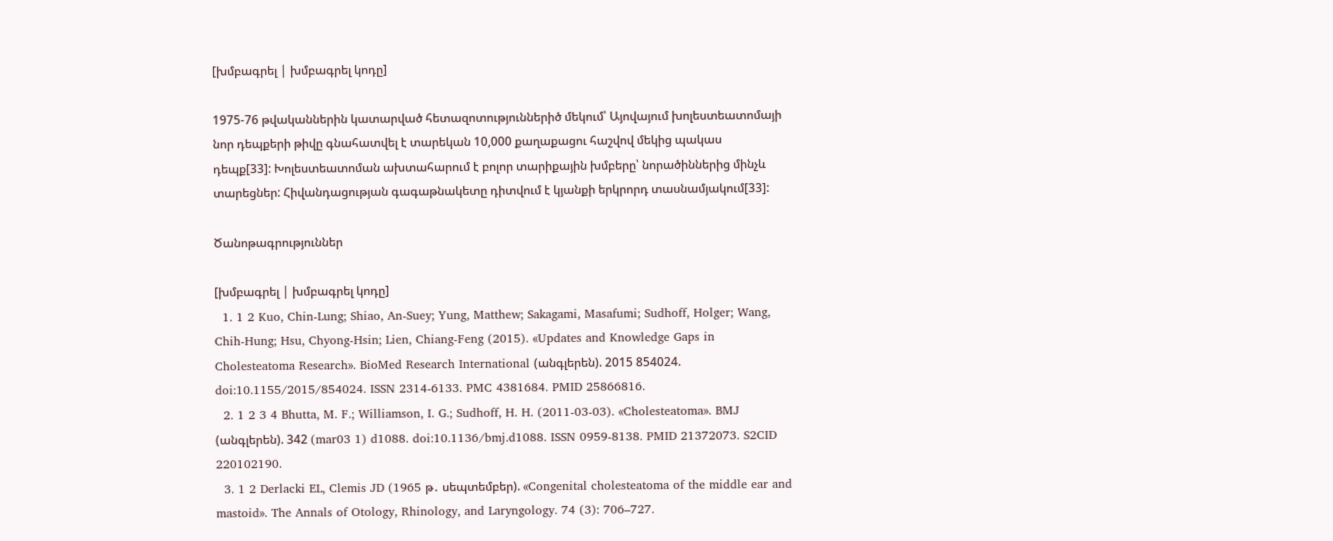[խմբագրել | խմբագրել կոդը]

1975-76 թվականներին կատարված հետազոտություններիծ մեկում՝ Այովայում խոլեստեատոմայի նոր դեպքերի թիվը գնահատվել է տարեկան 10,000 քաղաքացու հաշվով մեկից պակաս դեպք[33]: Խոլեստեատոման ախտահարում է բոլոր տարիքային խմբերը՝ նորածիններից մինչև տարեցներ: Հիվանդացության գագաթնակետը դիտվում է կյանքի երկրորդ տասնամյակում[33]:

Ծանոթագրություններ

[խմբագրել | խմբագրել կոդը]
  1. 1 2 Kuo, Chin-Lung; Shiao, An-Suey; Yung, Matthew; Sakagami, Masafumi; Sudhoff, Holger; Wang, Chih-Hung; Hsu, Chyong-Hsin; Lien, Chiang-Feng (2015). «Updates and Knowledge Gaps in Cholesteatoma Research». BioMed Research International (անգլերեն). 2015 854024. doi:10.1155/2015/854024. ISSN 2314-6133. PMC 4381684. PMID 25866816.
  2. 1 2 3 4 Bhutta, M. F.; Williamson, I. G.; Sudhoff, H. H. (2011-03-03). «Cholesteatoma». BMJ (անգլերեն). 342 (mar03 1) d1088. doi:10.1136/bmj.d1088. ISSN 0959-8138. PMID 21372073. S2CID 220102190.
  3. 1 2 Derlacki EL, Clemis JD (1965 թ․ սեպտեմբեր). «Congenital cholesteatoma of the middle ear and mastoid». The Annals of Otology, Rhinology, and Laryngology. 74 (3): 706–727.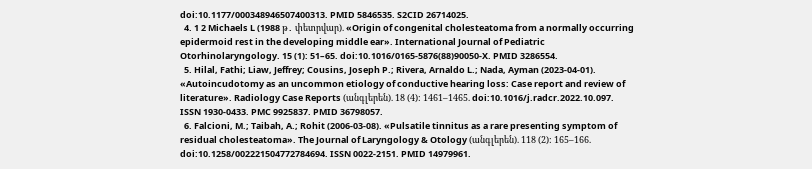doi:10.1177/000348946507400313. PMID 5846535. S2CID 26714025.
  4. 1 2 Michaels L (1988 թ․ փետրվար). «Origin of congenital cholesteatoma from a normally occurring epidermoid rest in the developing middle ear». International Journal of Pediatric Otorhinolaryngology. 15 (1): 51–65. doi:10.1016/0165-5876(88)90050-X. PMID 3286554.
  5. Hilal, Fathi; Liaw, Jeffrey; Cousins, Joseph P.; Rivera, Arnaldo L.; Nada, Ayman (2023-04-01). «Autoincudotomy as an uncommon etiology of conductive hearing loss: Case report and review of literature». Radiology Case Reports (անգլերեն). 18 (4): 1461–1465. doi:10.1016/j.radcr.2022.10.097. ISSN 1930-0433. PMC 9925837. PMID 36798057.
  6. Falcioni, M.; Taibah, A.; Rohit (2006-03-08). «Pulsatile tinnitus as a rare presenting symptom of residual cholesteatoma». The Journal of Laryngology & Otology (անգլերեն). 118 (2): 165–166. doi:10.1258/002221504772784694. ISSN 0022-2151. PMID 14979961.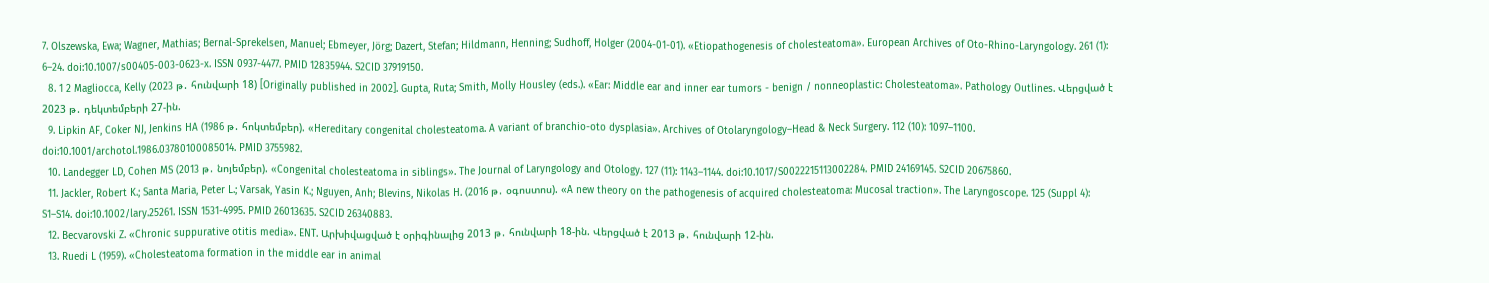7. Olszewska, Ewa; Wagner, Mathias; Bernal-Sprekelsen, Manuel; Ebmeyer, Jörg; Dazert, Stefan; Hildmann, Henning; Sudhoff, Holger (2004-01-01). «Etiopathogenesis of cholesteatoma». European Archives of Oto-Rhino-Laryngology. 261 (1): 6–24. doi:10.1007/s00405-003-0623-x. ISSN 0937-4477. PMID 12835944. S2CID 37919150.
  8. 1 2 Magliocca, Kelly (2023 թ․ հունվարի 18) [Originally published in 2002]. Gupta, Ruta; Smith, Molly Housley (eds.). «Ear: Middle ear and inner ear tumors - benign / nonneoplastic: Cholesteatoma». Pathology Outlines. Վերցված է 2023 թ․ դեկտեմբերի 27-ին.
  9. Lipkin AF, Coker NJ, Jenkins HA (1986 թ․ հոկտեմբեր). «Hereditary congenital cholesteatoma. A variant of branchio-oto dysplasia». Archives of Otolaryngology–Head & Neck Surgery. 112 (10): 1097–1100. doi:10.1001/archotol.1986.03780100085014. PMID 3755982.
  10. Landegger LD, Cohen MS (2013 թ․ նոյեմբեր). «Congenital cholesteatoma in siblings». The Journal of Laryngology and Otology. 127 (11): 1143–1144. doi:10.1017/S0022215113002284. PMID 24169145. S2CID 20675860.
  11. Jackler, Robert K.; Santa Maria, Peter L.; Varsak, Yasin K.; Nguyen, Anh; Blevins, Nikolas H. (2016 թ․ օգոստոս). «A new theory on the pathogenesis of acquired cholesteatoma: Mucosal traction». The Laryngoscope. 125 (Suppl 4): S1–S14. doi:10.1002/lary.25261. ISSN 1531-4995. PMID 26013635. S2CID 26340883.
  12. Becvarovski Z. «Chronic suppurative otitis media». ENT. Արխիվացված է օրիգինալից 2013 թ․ հունվարի 18-ին. Վերցված է 2013 թ․ հունվարի 12-ին.
  13. Ruedi L (1959). «Cholesteatoma formation in the middle ear in animal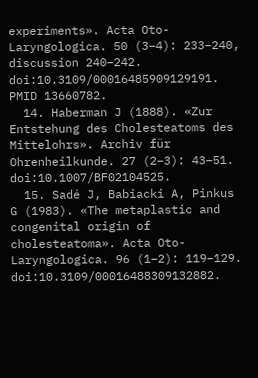experiments». Acta Oto-Laryngologica. 50 (3–4): 233–240, discussion 240–242. doi:10.3109/00016485909129191. PMID 13660782.
  14. Haberman J (1888). «Zur Entstehung des Cholesteatoms des Mittelohrs». Archiv für Ohrenheilkunde. 27 (2–3): 43–51. doi:10.1007/BF02104525.
  15. Sadé J, Babiacki A, Pinkus G (1983). «The metaplastic and congenital origin of cholesteatoma». Acta Oto-Laryngologica. 96 (1–2): 119–129. doi:10.3109/00016488309132882.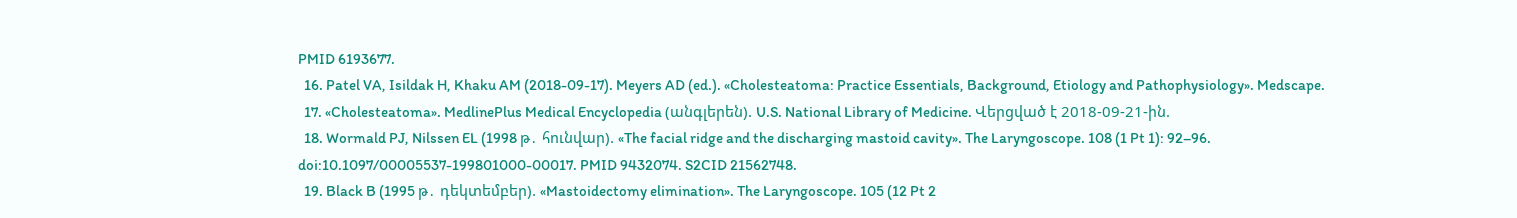PMID 6193677.
  16. Patel VA, Isildak H, Khaku AM (2018-09-17). Meyers AD (ed.). «Cholesteatoma: Practice Essentials, Background, Etiology and Pathophysiology». Medscape.
  17. «Cholesteatoma». MedlinePlus Medical Encyclopedia (անգլերեն). U.S. National Library of Medicine. Վերցված է 2018-09-21-ին.
  18. Wormald PJ, Nilssen EL (1998 թ․ հունվար). «The facial ridge and the discharging mastoid cavity». The Laryngoscope. 108 (1 Pt 1): 92–96. doi:10.1097/00005537-199801000-00017. PMID 9432074. S2CID 21562748.
  19. Black B (1995 թ․ դեկտեմբեր). «Mastoidectomy elimination». The Laryngoscope. 105 (12 Pt 2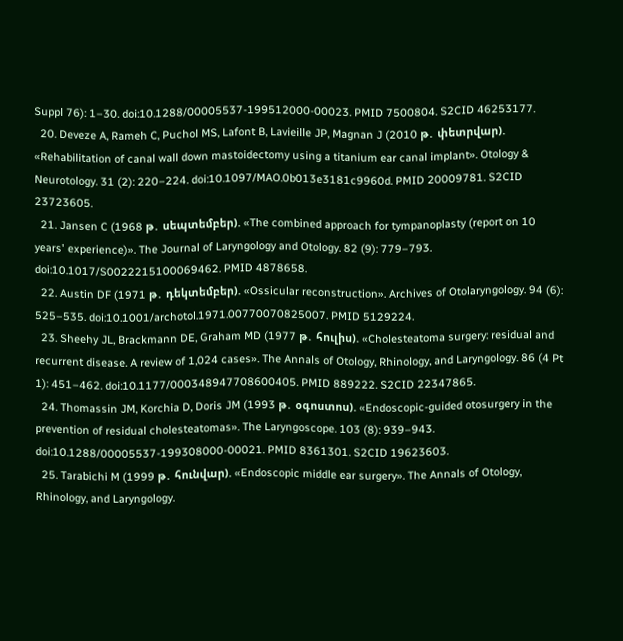Suppl 76): 1–30. doi:10.1288/00005537-199512000-00023. PMID 7500804. S2CID 46253177.
  20. Deveze A, Rameh C, Puchol MS, Lafont B, Lavieille JP, Magnan J (2010 թ․ փետրվար). «Rehabilitation of canal wall down mastoidectomy using a titanium ear canal implant». Otology & Neurotology. 31 (2): 220–224. doi:10.1097/MAO.0b013e3181c9960d. PMID 20009781. S2CID 23723605.
  21. Jansen C (1968 թ․ սեպտեմբեր). «The combined approach for tympanoplasty (report on 10 years' experience)». The Journal of Laryngology and Otology. 82 (9): 779–793. doi:10.1017/S0022215100069462. PMID 4878658.
  22. Austin DF (1971 թ․ դեկտեմբեր). «Ossicular reconstruction». Archives of Otolaryngology. 94 (6): 525–535. doi:10.1001/archotol.1971.00770070825007. PMID 5129224.
  23. Sheehy JL, Brackmann DE, Graham MD (1977 թ․ հուլիս). «Cholesteatoma surgery: residual and recurrent disease. A review of 1,024 cases». The Annals of Otology, Rhinology, and Laryngology. 86 (4 Pt 1): 451–462. doi:10.1177/000348947708600405. PMID 889222. S2CID 22347865.
  24. Thomassin JM, Korchia D, Doris JM (1993 թ․ օգոստոս). «Endoscopic-guided otosurgery in the prevention of residual cholesteatomas». The Laryngoscope. 103 (8): 939–943. doi:10.1288/00005537-199308000-00021. PMID 8361301. S2CID 19623603.
  25. Tarabichi M (1999 թ․ հունվար). «Endoscopic middle ear surgery». The Annals of Otology, Rhinology, and Laryngology.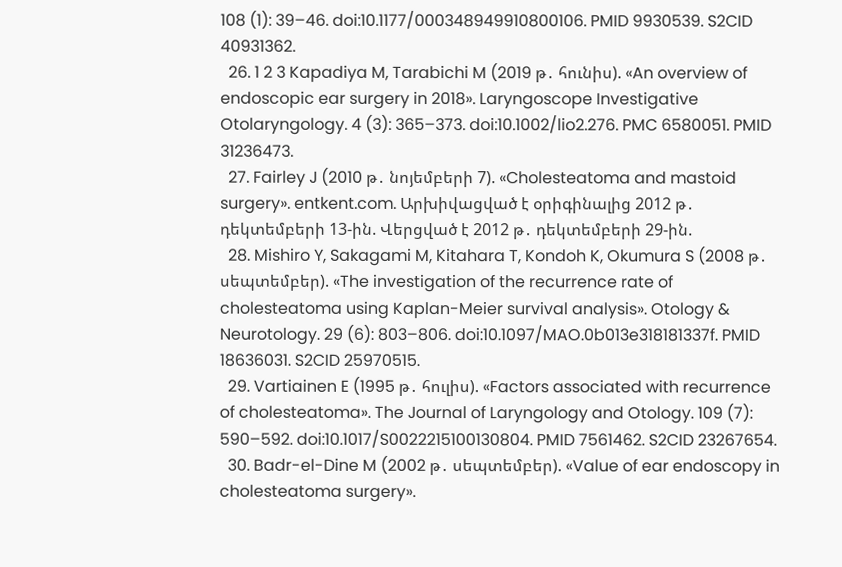108 (1): 39–46. doi:10.1177/000348949910800106. PMID 9930539. S2CID 40931362.
  26. 1 2 3 Kapadiya M, Tarabichi M (2019 թ․ հունիս). «An overview of endoscopic ear surgery in 2018». Laryngoscope Investigative Otolaryngology. 4 (3): 365–373. doi:10.1002/lio2.276. PMC 6580051. PMID 31236473.
  27. Fairley J (2010 թ․ նոյեմբերի 7). «Cholesteatoma and mastoid surgery». entkent.com. Արխիվացված է օրիգինալից 2012 թ․ դեկտեմբերի 13-ին. Վերցված է 2012 թ․ դեկտեմբերի 29-ին.
  28. Mishiro Y, Sakagami M, Kitahara T, Kondoh K, Okumura S (2008 թ․ սեպտեմբեր). «The investigation of the recurrence rate of cholesteatoma using Kaplan-Meier survival analysis». Otology & Neurotology. 29 (6): 803–806. doi:10.1097/MAO.0b013e318181337f. PMID 18636031. S2CID 25970515.
  29. Vartiainen E (1995 թ․ հուլիս). «Factors associated with recurrence of cholesteatoma». The Journal of Laryngology and Otology. 109 (7): 590–592. doi:10.1017/S0022215100130804. PMID 7561462. S2CID 23267654.
  30. Badr-el-Dine M (2002 թ․ սեպտեմբեր). «Value of ear endoscopy in cholesteatoma surgery».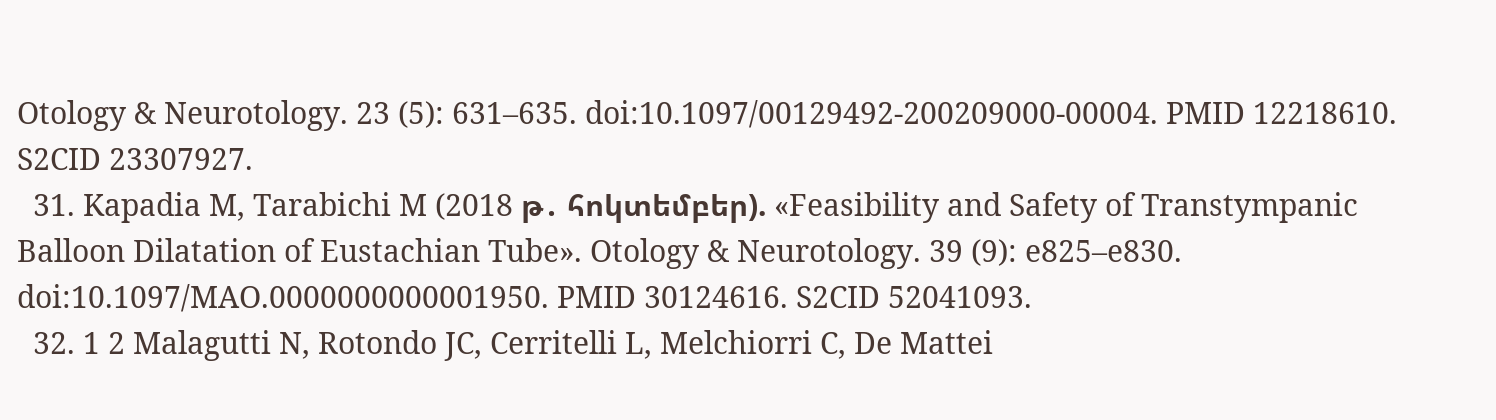Otology & Neurotology. 23 (5): 631–635. doi:10.1097/00129492-200209000-00004. PMID 12218610. S2CID 23307927.
  31. Kapadia M, Tarabichi M (2018 թ․ հոկտեմբեր). «Feasibility and Safety of Transtympanic Balloon Dilatation of Eustachian Tube». Otology & Neurotology. 39 (9): e825–e830. doi:10.1097/MAO.0000000000001950. PMID 30124616. S2CID 52041093.
  32. 1 2 Malagutti N, Rotondo JC, Cerritelli L, Melchiorri C, De Mattei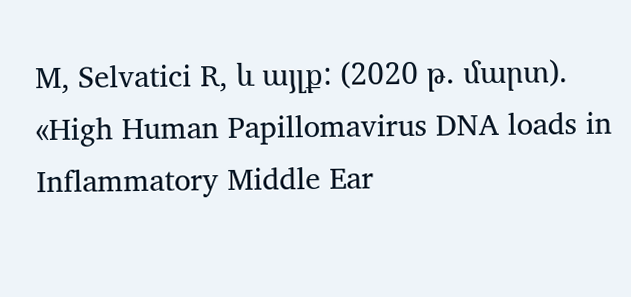M, Selvatici R, և այլք: (2020 թ․ մարտ). «High Human Papillomavirus DNA loads in Inflammatory Middle Ear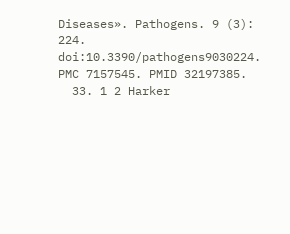Diseases». Pathogens. 9 (3): 224. doi:10.3390/pathogens9030224. PMC 7157545. PMID 32197385.
  33. 1 2 Harker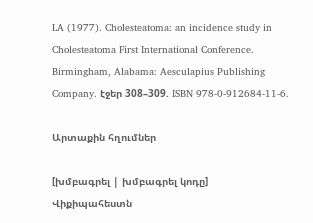LA (1977). Cholesteatoma: an incidence study in Cholesteatoma First International Conference. Birmingham, Alabama: Aesculapius Publishing Company. էջեր 308–309. ISBN 978-0-912684-11-6.

Արտաքին հղումներ

[խմբագրել | խմբագրել կոդը]
Վիքիպահեստն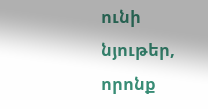ունի նյութեր, որոնք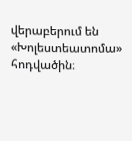վերաբերում են «Խոլեստեատոմա» հոդվածին։